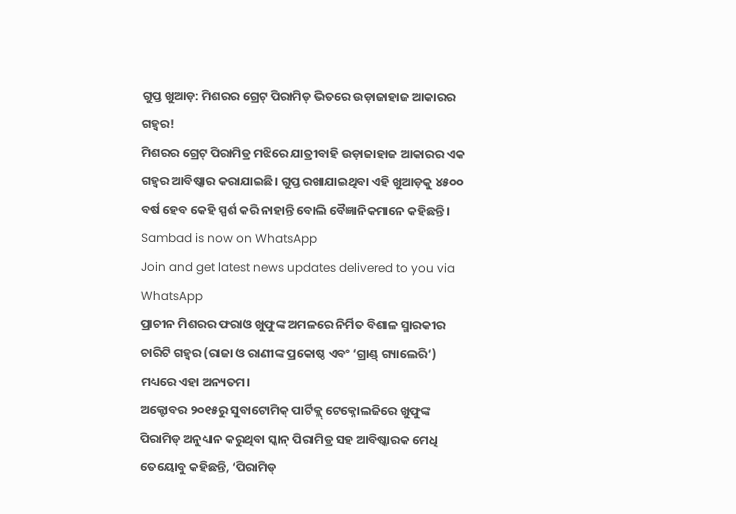ଗୁପ୍ତ ଖୁଆଡ଼: ମିଶରର ଗ୍ରେଟ୍ ପିରାମିଡ୍ ଭିତରେ ଉଡ଼ାଜାହାଜ ଆକାରର ଗହ୍ଵର!
ମିଶରର ଗ୍ରେଟ୍ ପିରାମିଡ୍ର ମଝିରେ ଯାତ୍ରୀବାହି ଉଡ଼ାଜାହାଜ ଆକାରର ଏକ ଗହ୍ଵର ଆବିଷ୍କାର କରାଯାଇଛି। ଗୁପ୍ତ ରଖାଯାଇଥିବା ଏହି ଖୁଆଡ଼କୁ ୪୫୦୦ ବର୍ଷ ହେବ କେହି ସ୍ପର୍ଶ କରି ନାହାନ୍ତି ବୋଲି ବୈଜ୍ଞାନିକମାନେ କହିଛନ୍ତି।
Sambad is now on WhatsApp
Join and get latest news updates delivered to you via WhatsApp
ପ୍ରାଚୀନ ମିଶରର ଫରାଓ ଖୁଫୁଙ୍କ ଅମଳରେ ନିର୍ମିତ ବିଶାଳ ସ୍ମାରକୀର ଚାରିଟି ଗହ୍ଵର (ରାଜା ଓ ରାଣୀଙ୍କ ପ୍ରକୋଷ୍ଠ ଏବଂ ‘ଗ୍ରାଣ୍ଡ୍ ଗ୍ୟାଲେରି’) ମଧ୍ୟରେ ଏହା ଅନ୍ୟତମ।
ଅକ୍ଟୋବର ୨୦୧୫ରୁ ସୁବାଟୋମିକ୍ ପାର୍ଟିକ୍ଲ୍ ଟେକ୍ନୋଲଜିରେ ଖୁଫୁଙ୍କ ପିରାମିଡ୍ ଅନୁଧ୍ୟାନ କରୁଥିବା ସ୍କାନ୍ ପିରାମିଡ୍ର ସହ ଆବିଷ୍କାରକ ମେଧି ତେୟୋବୁ କହିଛନ୍ତି, ‘ପିରାମିଡ୍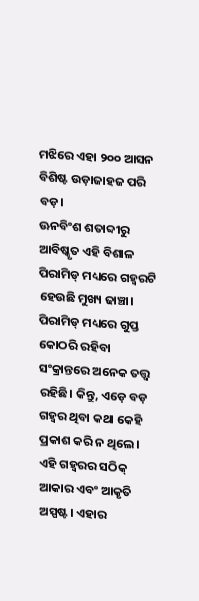ମଝିରେ ଏହା ୨୦୦ ଆସନ ବିଶିଷ୍ଟ ଉଡ଼ାଜାହଜ ପରି ବଡ଼।
ଊନବିଂଶ ଶତାବ୍ଦୀରୁ ଆବିଷ୍କୃତ ଏହି ବିଶାଳ ପିରାମିଡ୍ ମଧ୍ୟରେ ଗହ୍ଵରଟି ହେଉଛି ମୁଖ୍ୟ ଢାଞ୍ଚା। ପିରାମିଡ୍ ମଧ୍ୟରେ ଗୁପ୍ତ କୋଠରି ରହିବା ସଂକ୍ରାନ୍ତରେ ଅନେକ ତତ୍ତ୍ୱ ରହିଛି। କିନ୍ତୁ, ଏଡ଼େ ବଡ଼ ଗହ୍ଵର ଥିବା କଥା କେହି ପ୍ରକାଶ କରି ନ ଥିଲେ।
ଏହି ଗହ୍ଵରର ସଠିକ୍ ଆକାର ଏବଂ ଆକୃତି ଅସ୍ପଷ୍ଟ। ଏହାର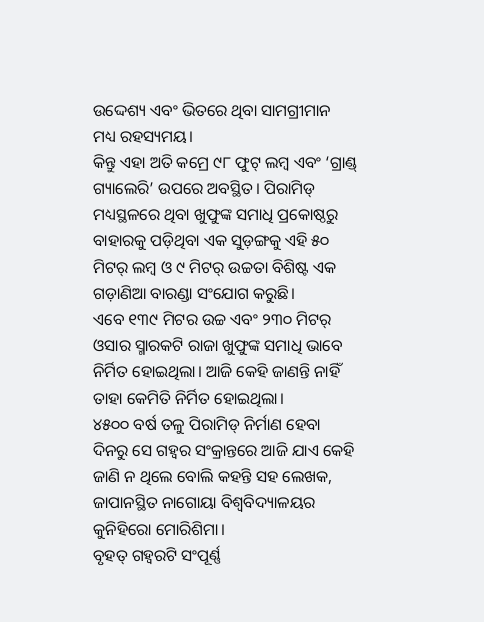ଉଦ୍ଦେଶ୍ୟ ଏବଂ ଭିତରେ ଥିବା ସାମଗ୍ରୀମାନ ମଧ୍ୟ ରହସ୍ୟମୟ।
କିନ୍ତୁ ଏହା ଅତି କମ୍ରେ ୯୮ ଫୁଟ୍ ଲମ୍ବ ଏବଂ ‘ଗ୍ରାଣ୍ଡ୍ ଗ୍ୟାଲେରି’ ଉପରେ ଅବସ୍ଥିତ। ପିରାମିଡ୍ ମଧ୍ୟସ୍ଥଳରେ ଥିବା ଖୁଫୁଙ୍କ ସମାଧି ପ୍ରକୋଷ୍ଠରୁ ବାହାରକୁ ପଡ଼ିଥିବା ଏକ ସୁଡ଼ଙ୍ଗକୁ ଏହି ୫୦ ମିଟର୍ ଲମ୍ବ ଓ ୯ ମିଟର୍ ଉଚ୍ଚତା ବିଶିଷ୍ଟ ଏକ ଗଡ଼ାଣିଆ ବାରଣ୍ଡା ସଂଯୋଗ କରୁଛି।
ଏବେ ୧୩୯ ମିଟର ଉଚ୍ଚ ଏବଂ ୨୩୦ ମିଟର୍ ଓସାର ସ୍ମାରକଟି ରାଜା ଖୁଫୁଙ୍କ ସମାଧି ଭାବେ ନିର୍ମିତ ହୋଇଥିଲା। ଆଜି କେହି ଜାଣନ୍ତି ନାହିଁ ତାହା କେମିତି ନିର୍ମିତ ହୋଇଥିଲା।
୪୫୦୦ ବର୍ଷ ତଳୁ ପିରାମିଡ୍ ନିର୍ମାଣ ହେବା ଦିନରୁ ସେ ଗହ୍ଵର ସଂକ୍ରାନ୍ତରେ ଆଜି ଯାଏ କେହି ଜାଣି ନ ଥିଲେ ବୋଲି କହନ୍ତି ସହ ଲେଖକ, ଜାପାନସ୍ଥିତ ନାଗୋୟା ବିଶ୍ୱବିଦ୍ୟାଳୟର କୁନିହିରୋ ମୋରିଶିମା।
ବୃହତ୍ ଗହ୍ଵରଟି ସଂପୂର୍ଣ୍ଣ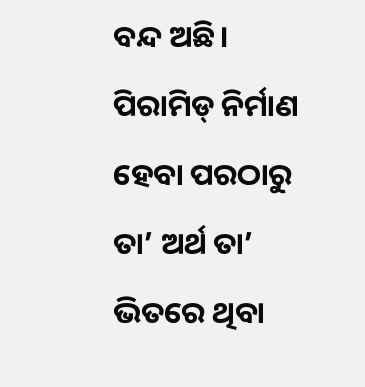ବନ୍ଦ ଅଛି। ପିରାମିଡ୍ ନିର୍ମାଣ ହେବା ପରଠାରୁ ତା’ ଅର୍ଥ ତା’ ଭିତରେ ଥିବା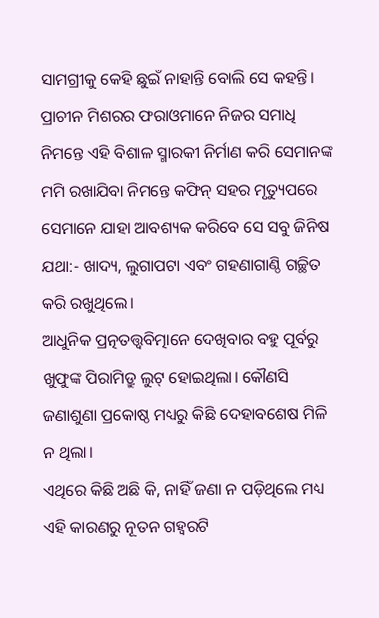ସାମଗ୍ରୀକୁ କେହି ଛୁଇଁ ନାହାନ୍ତି ବୋଲି ସେ କହନ୍ତି।
ପ୍ରାଚୀନ ମିଶରର ଫରାଓମାନେ ନିଜର ସମାଧି ନିମନ୍ତେ ଏହି ବିଶାଳ ସ୍ମାରକୀ ନିର୍ମାଣ କରି ସେମାନଙ୍କ ମମି ରଖାଯିବା ନିମନ୍ତେ କଫିନ୍ ସହର ମୃତ୍ୟୁପରେ ସେମାନେ ଯାହା ଆବଶ୍ୟକ କରିବେ ସେ ସବୁ ଜିନିଷ ଯଥା:- ଖାଦ୍ୟ, ଲୁଗାପଟା ଏବଂ ଗହଣାଗାଣ୍ଠି ଗଚ୍ଛିତ କରି ରଖୁଥିଲେ।
ଆଧୁନିକ ପ୍ରତ୍ନତତ୍ତ୍ୱବିତ୍ମାନେ ଦେଖିବାର ବହୁ ପୂର୍ବରୁ ଖୁଫୁଙ୍କ ପିରାମିଡ୍ରୁ ଲୁଟ୍ ହୋଇଥିଲା। କୌଣସି ଜଣାଶୁଣା ପ୍ରକୋଷ୍ଠ ମଧ୍ୟରୁ କିଛି ଦେହାବଶେଷ ମିଳି ନ ଥିଲା।
ଏଥିରେ କିଛି ଅଛି କି, ନାହିଁ ଜଣା ନ ପଡ଼ିଥିଲେ ମଧ୍ୟ ଏହି କାରଣରୁ ନୂତନ ଗହ୍ଵରଟି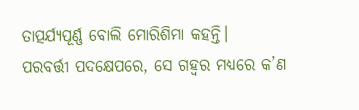ତାତ୍ପର୍ଯ୍ୟପୂର୍ଣ୍ଣ ବୋଲି ମୋରିଶିମା କହନ୍ତି।
ପରବର୍ତ୍ତୀ ପଦକ୍ଷେପରେ, ସେ ଗହ୍ଵର ମଧ୍ୟରେ କ’ଣ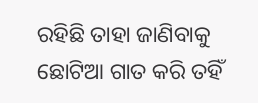ରହିଛି ତାହା ଜାଣିବାକୁ ଛୋଟିଆ ଗାତ କରି ତହିଁ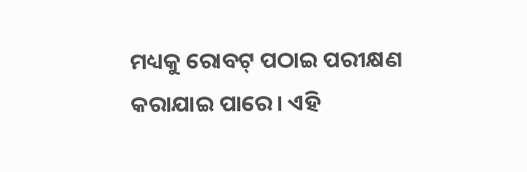ମଧ୍ୟକୁ ରୋବଟ୍ ପଠାଇ ପରୀକ୍ଷଣ କରାଯାଇ ପାରେ। ଏହି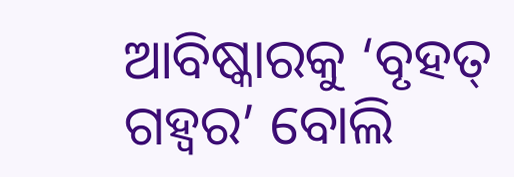ଆବିଷ୍କାରକୁ ‘ବୃହତ୍ ଗହ୍ଵର’ ବୋଲି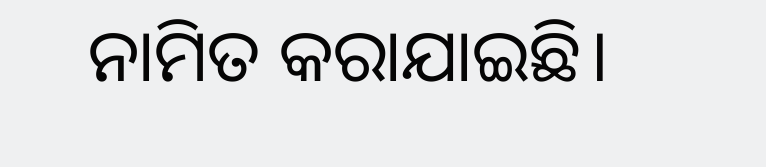ନାମିତ କରାଯାଇଛି।